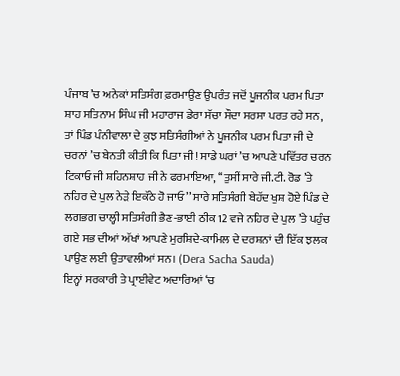ਪੰਜਾਬ ’ਚ ਅਨੇਕਾਂ ਸਤਿਸੰਗ ਫ਼ਰਮਾਉਣ ਉਪਰੰਤ ਜਦੋਂ ਪੂਜਨੀਕ ਪਰਮ ਪਿਤਾ ਸ਼ਾਹ ਸਤਿਨਾਮ ਸਿੰਘ ਜੀ ਮਹਾਰਾਜ ਡੇਰਾ ਸੱਚਾ ਸੌਦਾ ਸਰਸਾ ਪਰਤ ਰਹੇ ਸਨ, ਤਾਂ ਪਿੰਡ ਪੰਨੀਵਾਲਾ ਦੇ ਕੁਝ ਸਤਿਸੰਗੀਆਂ ਨੇ ਪੂਜਨੀਕ ਪਰਮ ਪਿਤਾ ਜੀ ਦੇ ਚਰਨਾਂ ’ਚ ਬੇਨਤੀ ਕੀਤੀ ਕਿ ਪਿਤਾ ਜੀ! ਸਾਡੇ ਘਰਾਂ ’ਚ ਆਪਣੇ ਪਵਿੱਤਰ ਚਰਨ ਟਿਕਾਓ ਜੀ ਸ਼ਹਿਨਸ਼ਾਹ ਜੀ ਨੇ ਫਰਮਾਇਆ, ‘‘ਤੁਸੀਂ ਸਾਰੇ ਜੀ.ਟੀ. ਰੋਡ ’ਤੇ ਨਹਿਰ ਦੇ ਪੁਲ ਨੇੜੇ ਇਕੱਠੇ ਹੋ ਜਾਓ’’ ਸਾਰੇ ਸਤਿਸੰਗੀ ਬੇਹੱਦ ਖੁਸ਼ ਹੋਏ ਪਿੰਡ ਦੇ ਲਗਭਗ ਚਾਲ੍ਹੀ ਸਤਿਸੰਗੀ ਭੈਣ-ਭਾਈ ਠੀਕ 12 ਵਜੇ ਨਹਿਰ ਦੇ ਪੁਲ ’ਤੇ ਪਹੁੰਚ ਗਏ ਸਭ ਦੀਆਂ ਅੱਖਾਂ ਆਪਣੇ ਮੁਰਸ਼ਿਦੇ-ਕਾਮਿਲ ਦੇ ਦਰਸ਼ਨਾਂ ਦੀ ਇੱਕ ਝਲਕ ਪਾਉਣ ਲਈ ਉਤਾਵਲੀਆਂ ਸਨ। (Dera Sacha Sauda)
ਇਨ੍ਹਾਂ ਸਰਕਾਰੀ ਤੇ ਪ੍ਰਾਈਵੇਟ ਅਦਾਰਿਆਂ ‘ਚ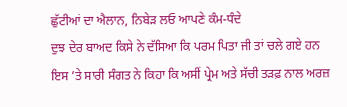ਛੁੱਟੀਆਂ ਦਾ ਐਲਾਨ, ਨਿਬੇੜ ਲਓ ਆਪਣੇ ਕੰਮ-ਧੰਦੇ
ਦੁਝ ਦੇਰ ਬਾਅਦ ਕਿਸੇ ਨੇ ਦੱਸਿਆ ਕਿ ਪਰਮ ਪਿਤਾ ਜੀ ਤਾਂ ਚਲੇ ਗਏ ਹਨ ਇਸ ’ਤੇ ਸਾਰੀ ਸੰਗਤ ਨੇ ਕਿਹਾ ਕਿ ਅਸੀਂ ਪ੍ਰੇਮ ਅਤੇ ਸੱਚੀ ਤੜਫ਼ ਨਾਲ ਅਰਜ਼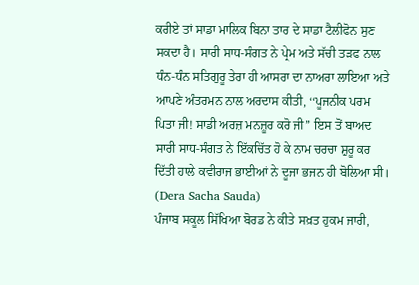ਕਰੀਏ ਤਾਂ ਸਾਡਾ ਮਾਲਿਕ ਬਿਨਾ ਤਾਰ ਦੇ ਸਾਡਾ ਟੈਲੀਫੋਨ ਸੁਣ ਸਕਦਾ ਹੈ। ਸਾਰੀ ਸਾਧ-ਸੰਗਤ ਨੇ ਪ੍ਰੇਮ ਅਤੇ ਸੱਚੀ ਤੜਫ ਨਾਲ ਧੰਨ-ਧੰਨ ਸਤਿਗੁਰੂ ਤੇਰਾ ਹੀ ਆਸਰਾ ਦਾ ਨਾਅਰਾ ਲਾਇਆ ਅਤੇ ਆਪਣੇ ਅੰਤਰਮਨ ਨਾਲ ਅਰਦਾਸ ਕੀਤੀ, ‘‘ਪੂਜਨੀਕ ਪਰਮ ਪਿਤਾ ਜੀ! ਸਾਡੀ ਅਰਜ਼ ਮਨਜ਼ੂਰ ਕਰੋ ਜੀ’’ ਇਸ ਤੋਂ ਬਾਅਦ ਸਾਰੀ ਸਾਧ-ਸੰਗਤ ਨੇ ਇੱਕਚਿੱਤ ਹੋ ਕੇ ਨਾਮ ਚਰਚਾ ਸ਼ੁਰੂ ਕਰ ਦਿੱਤੀ ਹਾਲੇ ਕਵੀਰਾਜ ਭਾਈਆਂ ਨੇ ਦੂਜਾ ਭਜਨ ਹੀ ਬੋਲਿਆ ਸੀ। (Dera Sacha Sauda)
ਪੰਜਾਬ ਸਕੂਲ ਸਿੱਖਿਆ ਬੋਰਡ ਨੇ ਕੀਤੇ ਸਖ਼ਤ ਹੁਕਮ ਜਾਰੀ,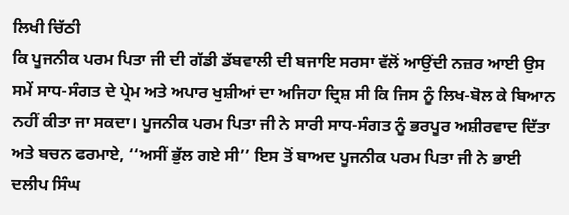ਲਿਖੀ ਚਿੱਠੀ
ਕਿ ਪੂਜਨੀਕ ਪਰਮ ਪਿਤਾ ਜੀ ਦੀ ਗੱਡੀ ਡੱਬਵਾਲੀ ਦੀ ਬਜਾਇ ਸਰਸਾ ਵੱਲੋਂ ਆਉਂਦੀ ਨਜ਼ਰ ਆਈ ਉਸ ਸਮੇਂ ਸਾਧ-ਸੰਗਤ ਦੇ ਪ੍ਰੇਮ ਅਤੇ ਅਪਾਰ ਖੁਸ਼ੀਆਂ ਦਾ ਅਜਿਹਾ ਦ੍ਰਿਸ਼ ਸੀ ਕਿ ਜਿਸ ਨੂੰ ਲਿਖ-ਬੋਲ ਕੇ ਬਿਆਨ ਨਹੀਂ ਕੀਤਾ ਜਾ ਸਕਦਾ। ਪੂਜਨੀਕ ਪਰਮ ਪਿਤਾ ਜੀ ਨੇ ਸਾਰੀ ਸਾਧ-ਸੰਗਤ ਨੂੰ ਭਰਪੂਰ ਅਸ਼ੀਰਵਾਦ ਦਿੱਤਾ ਅਤੇ ਬਚਨ ਫਰਮਾਏ, ‘‘ਅਸੀਂ ਭੁੱਲ ਗਏ ਸੀ’’ ਇਸ ਤੋਂ ਬਾਅਦ ਪੂਜਨੀਕ ਪਰਮ ਪਿਤਾ ਜੀ ਨੇ ਭਾਈ ਦਲੀਪ ਸਿੰਘ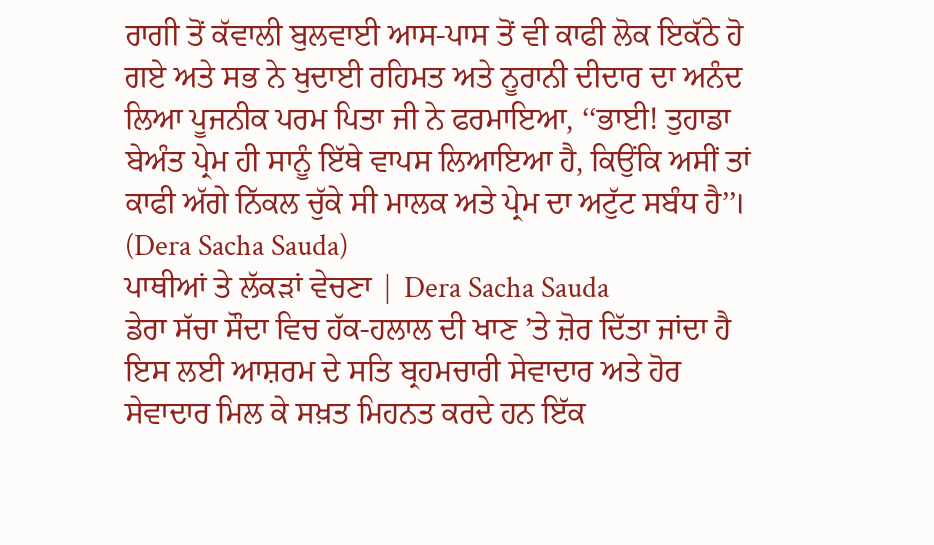ਰਾਗੀ ਤੋਂ ਕੱਵਾਲੀ ਬੁਲਵਾਈ ਆਸ-ਪਾਸ ਤੋਂ ਵੀ ਕਾਫੀ ਲੋਕ ਇਕੱਠੇ ਹੋ ਗਏ ਅਤੇ ਸਭ ਨੇ ਖੁਦਾਈ ਰਹਿਮਤ ਅਤੇ ਨੂਰਾਨੀ ਦੀਦਾਰ ਦਾ ਅਨੰਦ ਲਿਆ ਪੂਜਨੀਕ ਪਰਮ ਪਿਤਾ ਜੀ ਨੇ ਫਰਮਾਇਆ, ‘‘ਭਾਈ! ਤੁਹਾਡਾ ਬੇਅੰਤ ਪ੍ਰੇਮ ਹੀ ਸਾਨੂੰ ਇੱਥੇ ਵਾਪਸ ਲਿਆਇਆ ਹੈ, ਕਿਉਂਕਿ ਅਸੀਂ ਤਾਂ ਕਾਫੀ ਅੱਗੇ ਨਿੱਕਲ ਚੁੱਕੇ ਸੀ ਮਾਲਕ ਅਤੇ ਪ੍ਰੇਮ ਦਾ ਅਟੁੱਟ ਸਬੰਧ ਹੈ’’। (Dera Sacha Sauda)
ਪਾਥੀਆਂ ਤੇ ਲੱਕੜਾਂ ਵੇਚਣਾ | Dera Sacha Sauda
ਡੇਰਾ ਸੱਚਾ ਸੌਦਾ ਵਿਚ ਹੱਕ-ਹਲਾਲ ਦੀ ਖਾਣ ’ਤੇ ਜ਼ੋਰ ਦਿੱਤਾ ਜਾਂਦਾ ਹੈ ਇਸ ਲਈ ਆਸ਼ਰਮ ਦੇ ਸਤਿ ਬ੍ਰਹਮਚਾਰੀ ਸੇਵਾਦਾਰ ਅਤੇ ਹੋਰ ਸੇਵਾਦਾਰ ਮਿਲ ਕੇ ਸਖ਼ਤ ਮਿਹਨਤ ਕਰਦੇ ਹਨ ਇੱਕ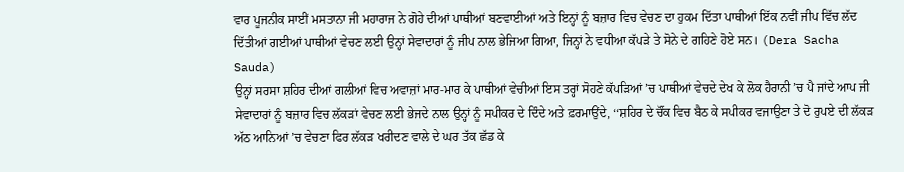ਵਾਰ ਪੂਜਨੀਕ ਸਾਈਂ ਮਸਤਾਨਾ ਜੀ ਮਹਾਰਾਜ ਨੇ ਗੋਹੇ ਦੀਆਂ ਪਾਥੀਆਂ ਬਣਵਾਈਆਂ ਅਤੇ ਇਨ੍ਹਾਂ ਨੂੰ ਬਜ਼ਾਰ ਵਿਚ ਵੇਚਣ ਦਾ ਹੁਕਮ ਦਿੱਤਾ ਪਾਥੀਆਂ ਇੱਕ ਨਵੀਂ ਜੀਪ ਵਿੱਚ ਲੱਦ ਦਿੱਤੀਆਂ ਗਈਆਂ ਪਾਥੀਆਂ ਵੇਚਣ ਲਈ ਉਨ੍ਹਾਂ ਸੇਵਾਦਾਰਾਂ ਨੂੰ ਜੀਪ ਨਾਲ ਭੇਜਿਆ ਗਿਆ, ਜਿਨ੍ਹਾਂ ਨੇ ਵਧੀਆ ਕੱਪੜੇ ਤੇ ਸੋਨੇ ਦੇ ਗਹਿਣੇ ਹੋਏ ਸਨ। (Dera Sacha Sauda)
ਉਨ੍ਹਾਂ ਸਰਸਾ ਸ਼ਹਿਰ ਦੀਆਂ ਗਲੀਆਂ ਵਿਚ ਅਵਾਜ਼ਾਂ ਮਾਰ-ਮਾਰ ਕੇ ਪਾਥੀਆਂ ਵੇਚੀਆਂ ਇਸ ਤਰ੍ਹਾਂ ਸੋਹਣੇ ਕੱਪੜਿਆਂ ’ਚ ਪਾਥੀਆਂ ਵੇਚਦੇ ਦੇਖ ਕੇ ਲੋਕ ਹੈਰਾਨੀ ’ਚ ਪੈ ਜਾਂਦੇ ਆਪ ਜੀ ਸੇਵਾਦਾਰਾਂ ਨੂੰ ਬਜ਼ਾਰ ਵਿਚ ਲੱਕੜਾਂ ਵੇਚਣ ਲਈ ਭੇਜਦੇ ਨਾਲ ਉਨ੍ਹਾਂ ਨੂੰ ਸਪੀਕਰ ਦੇ ਦਿੰਦੇ ਅਤੇ ਫ਼ਰਮਾਉਂਦੇ, ‘‘ਸ਼ਹਿਰ ਦੇ ਚੌਂਕ ਵਿਚ ਬੈਠ ਕੇ ਸਪੀਕਰ ਵਜਾਉਣਾ ਤੇ ਦੋ ਰੁਪਏ ਦੀ ਲੱਕੜ ਅੱਠ ਆਨਿਆਂ ’ਚ ਵੇਚਣਾ ਫਿਰ ਲੱਕੜ ਖਰੀਦਣ ਵਾਲੇ ਦੇ ਘਰ ਤੱਕ ਛੱਡ ਕੇ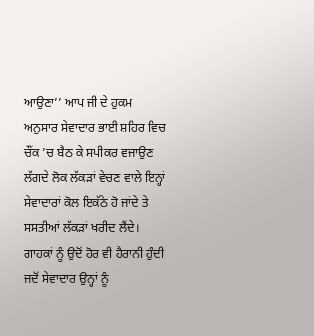ਆਉਣਾ’’ ਆਪ ਜੀ ਦੇ ਹੁਕਮ ਅਨੁਸਾਰ ਸੇਵਾਦਾਰ ਭਾਈ ਸ਼ਹਿਰ ਵਿਚ ਚੌਂਕ ’ਚ ਬੈਠ ਕੇ ਸਪੀਕਰ ਵਜਾਉਣ ਲੱਗਦੇ ਲੋਕ ਲੱਕੜਾਂ ਵੇਚਣ ਵਾਲੇ ਇਨ੍ਹਾਂ ਸੇਵਾਦਾਰਾਂ ਕੋਲ ਇਕੱਠੇ ਹੋ ਜਾਂਦੇ ਤੇ ਸਸਤੀਆਂ ਲੱਕੜਾਂ ਖਰੀਦ ਲੈਂਦੇ।
ਗਾਹਕਾਂ ਨੂੰ ਉਦੋਂ ਹੋਰ ਵੀ ਹੈਰਾਨੀ ਹੁੰਦੀ ਜਦੋਂ ਸੇਵਾਦਾਰ ਉਨ੍ਹਾਂ ਨੂੰ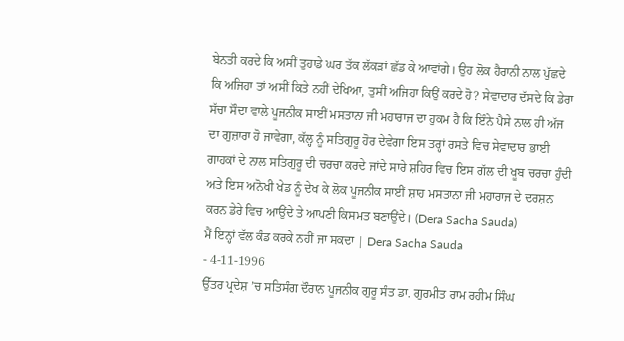ਬੇਨਤੀ ਕਰਦੇ ਕਿ ਅਸੀਂ ਤੁਹਾਡੇ ਘਰ ਤੱਕ ਲੱਕੜਾਂ ਛੱਡ ਕੇ ਆਵਾਂਗੇ। ਉਹ ਲੋਕ ਹੈਰਾਨੀ ਨਾਲ ਪੁੱਛਦੇ ਕਿ ਅਜਿਹਾ ਤਾਂ ਅਸੀਂ ਕਿਤੇ ਨਹੀਂ ਦੇਖਿਆ, ਤੁਸੀਂ ਅਜਿਹਾ ਕਿਉਂ ਕਰਦੇ ਹੋ? ਸੇਵਾਦਾਰ ਦੱਸਦੇ ਕਿ ਡੇਰਾ ਸੱਚਾ ਸੌਦਾ ਵਾਲੇ ਪੂਜਨੀਕ ਸਾਈਂ ਮਸਤਾਨਾ ਜੀ ਮਹਾਰਾਜ ਦਾ ਹੁਕਮ ਹੈ ਕਿ ਇੰਨੇ ਪੈਸੇ ਨਾਲ ਹੀ ਅੱਜ ਦਾ ਗੁਜ਼ਾਰਾ ਹੋ ਜਾਵੇਗਾ, ਕੱਲ੍ਹ ਨੂੰ ਸਤਿਗੁਰੂ ਹੋਰ ਦੇਵੇਗਾ ਇਸ ਤਰ੍ਹਾਂ ਰਸਤੇ ਵਿਚ ਸੇਵਾਦਾਰ ਭਾਈ ਗਾਹਕਾਂ ਦੇ ਨਾਲ ਸਤਿਗੁਰੂ ਦੀ ਚਰਚਾ ਕਰਦੇ ਜਾਂਦੇ ਸਾਰੇ ਸ਼ਹਿਰ ਵਿਚ ਇਸ ਗੱਲ ਦੀ ਖੂਬ ਚਰਚਾ ਹੁੰਦੀ ਅਤੇ ਇਸ ਅਨੋਖੀ ਖੇਡ ਨੂੰ ਦੇਖ ਕੇ ਲੋਕ ਪੂਜਨੀਕ ਸਾਈਂ ਸ਼ਾਹ ਮਸਤਾਨਾ ਜੀ ਮਹਾਰਾਜ ਦੇ ਦਰਸ਼ਨ ਕਰਨ ਡੇਰੇ ਵਿਚ ਆਉਂਦੇ ਤੇ ਆਪਣੀ ਕਿਸਮਤ ਬਣਾਉਂਦੇ। (Dera Sacha Sauda)
ਮੈਂ ਇਨ੍ਹਾਂ ਵੱਲ ਕੰਡ ਕਰਕੇ ਨਹੀਂ ਜਾ ਸਕਦਾ | Dera Sacha Sauda
- 4-11-1996
ਉੱਤਰ ਪ੍ਰਦੇਸ਼ ’ਚ ਸਤਿਸੰਗ ਦੌਰਾਨ ਪੂਜਨੀਕ ਗੁਰੂ ਸੰਤ ਡਾ. ਗੁਰਮੀਤ ਰਾਮ ਰਹੀਮ ਸਿੰਘ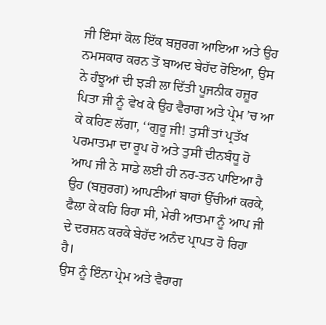ਜੀ ਇੰਸਾਂ ਕੋਲ ਇੱਕ ਬਜ਼ੁਰਗ ਆਇਆ ਅਤੇ ਉਹ ਨਮਸਕਾਰ ਕਰਨ ਤੋਂ ਬਾਅਦ ਬੇਹੱਦ ਰੋਇਆ, ਉਸ ਨੇ ਹੰਝੂਆਂ ਦੀ ਝੜੀ ਲਾ ਦਿੱਤੀ ਪੂਜਨੀਕ ਹਜ਼ੂਰ ਪਿਤਾ ਜੀ ਨੂੰ ਵੇਖ ਕੇ ਉਹ ਵੈਰਾਗ ਅਤੇ ਪ੍ਰੇਮ ’ਚ ਆ ਕੇ ਕਹਿਣ ਲੱਗਾ, ‘‘ਗੁਰੂ ਜੀ! ਤੁਸੀਂ ਤਾਂ ਪ੍ਰਤੱਖ ਪਰਮਾਤਮਾ ਦਾ ਰੂਪ ਹੋ ਅਤੇ ਤੁਸੀਂ ਦੀਨਬੰਧੂ ਹੋ ਆਪ ਜੀ ਨੇ ਸਾਡੇ ਲਈ ਹੀ ਨਰ-ਤਨ ਪਾਇਆ ਹੈ ਉਹ (ਬਜ਼ੁਰਗ) ਆਪਣੀਆਂ ਬਾਹਾਂ ਉੱਚੀਆਂ ਕਰਕੇ, ਫੈਲਾ ਕੇ ਕਹਿ ਰਿਹਾ ਸੀ, ਮੇਰੀ ਆਤਮਾ ਨੂੰ ਆਪ ਜੀ ਦੇ ਦਰਸ਼ਨ ਕਰਕੇ ਬੇਹੱਦ ਅਨੰਦ ਪ੍ਰਾਪਤ ਹੋ ਰਿਹਾ ਹੈ।
ਉਸ ਨੂੰ ਇੰਨਾ ਪ੍ਰੇਮ ਅਤੇ ਵੈਰਾਗ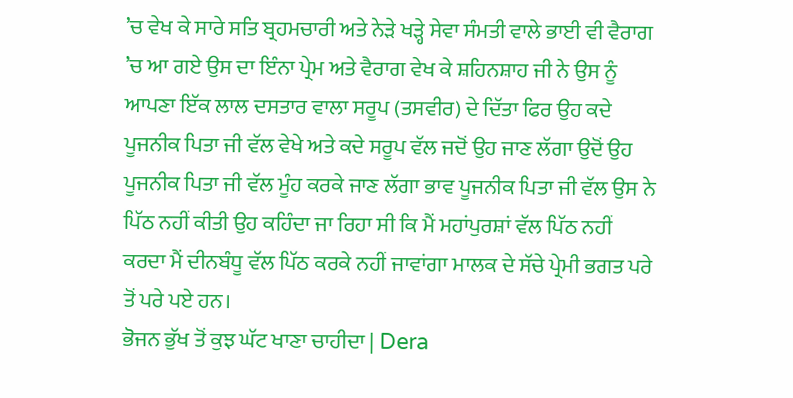’ਚ ਵੇਖ ਕੇ ਸਾਰੇ ਸਤਿ ਬ੍ਰਹਮਚਾਰੀ ਅਤੇ ਨੇੜੇ ਖੜ੍ਹੇ ਸੇਵਾ ਸੰਮਤੀ ਵਾਲੇ ਭਾਈ ਵੀ ਵੈਰਾਗ ’ਚ ਆ ਗਏ ਉਸ ਦਾ ਇੰਨਾ ਪ੍ਰੇਮ ਅਤੇ ਵੈਰਾਗ ਵੇਖ ਕੇ ਸ਼ਹਿਨਸ਼ਾਹ ਜੀ ਨੇ ਉਸ ਨੂੰ ਆਪਣਾ ਇੱਕ ਲਾਲ ਦਸਤਾਰ ਵਾਲਾ ਸਰੂਪ (ਤਸਵੀਰ) ਦੇ ਦਿੱਤਾ ਫਿਰ ਉਹ ਕਦੇ ਪੂਜਨੀਕ ਪਿਤਾ ਜੀ ਵੱਲ ਵੇਖੇ ਅਤੇ ਕਦੇ ਸਰੂਪ ਵੱਲ ਜਦੋਂ ਉਹ ਜਾਣ ਲੱਗਾ ਉਦੋਂ ਉਹ ਪੂਜਨੀਕ ਪਿਤਾ ਜੀ ਵੱਲ ਮੂੰਹ ਕਰਕੇ ਜਾਣ ਲੱਗਾ ਭਾਵ ਪੂਜਨੀਕ ਪਿਤਾ ਜੀ ਵੱਲ ਉਸ ਨੇ ਪਿੱਠ ਨਹੀਂ ਕੀਤੀ ਉਹ ਕਹਿੰਦਾ ਜਾ ਰਿਹਾ ਸੀ ਕਿ ਮੈਂ ਮਹਾਂਪੁਰਸ਼ਾਂ ਵੱਲ ਪਿੱਠ ਨਹੀਂ ਕਰਦਾ ਮੈਂ ਦੀਨਬੰਧੂ ਵੱਲ ਪਿੱਠ ਕਰਕੇ ਨਹੀਂ ਜਾਵਾਂਗਾ ਮਾਲਕ ਦੇ ਸੱਚੇ ਪ੍ਰੇਮੀ ਭਗਤ ਪਰੇ ਤੋਂ ਪਰੇ ਪਏ ਹਨ।
ਭੋਜਨ ਭੁੱਖ ਤੋਂ ਕੁਝ ਘੱਟ ਖਾਣਾ ਚਾਹੀਦਾ | Dera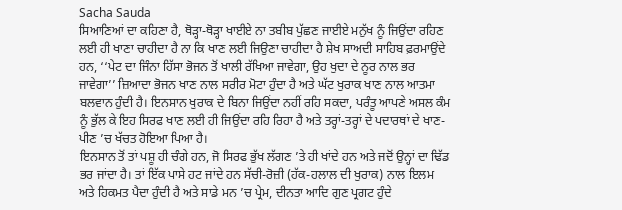Sacha Sauda
ਸਿਆਣਿਆਂ ਦਾ ਕਹਿਣਾ ਹੈ, ਥੋੜ੍ਹਾ-ਥੋੜ੍ਹਾ ਖਾਈਏ ਨਾ ਤਬੀਬ ਪੁੱਛਣ ਜਾਈਏ ਮਨੁੱਖ ਨੂੰ ਜਿਉਂਦਾ ਰਹਿਣ ਲਈ ਹੀ ਖਾਣਾ ਚਾਹੀਦਾ ਹੈ ਨਾ ਕਿ ਖਾਣ ਲਈ ਜਿਉਣਾ ਚਾਹੀਦਾ ਹੈ ਸ਼ੇਖ ਸਾਅਦੀ ਸਾਹਿਬ ਫ਼ਰਮਾਉਂਦੇ ਹਨ, ‘‘ਪੇਟ ਦਾ ਜਿੰਨਾ ਹਿੱਸਾ ਭੋਜਨ ਤੋਂ ਖਾਲੀ ਰੱਖਿਆ ਜਾਵੇਗਾ, ਉਹ ਖੁਦਾ ਦੇ ਨੂਰ ਨਾਲ ਭਰ ਜਾਵੇਗਾ’’ ਜ਼ਿਆਦਾ ਭੋਜਨ ਖਾਣ ਨਾਲ ਸਰੀਰ ਮੋਟਾ ਹੁੰਦਾ ਹੈ ਅਤੇ ਘੱਟ ਖੁਰਾਕ ਖਾਣ ਨਾਲ ਆਤਮਾ ਬਲਵਾਨ ਹੁੰਦੀ ਹੈ। ਇਨਸਾਨ ਖੁਰਾਕ ਦੇ ਬਿਨਾ ਜਿਉਂਦਾ ਨਹੀਂ ਰਹਿ ਸਕਦਾ, ਪਰੰਤੂ ਆਪਣੇ ਅਸਲ ਕੰਮ ਨੂੰ ਭੁੱਲ ਕੇ ਇਹ ਸਿਰਫ ਖਾਣ ਲਈ ਹੀ ਜਿਉਂਦਾ ਰਹਿ ਰਿਹਾ ਹੈ ਅਤੇ ਤਰ੍ਹਾਂ-ਤਰ੍ਹਾਂ ਦੇ ਪਦਾਰਥਾਂ ਦੇ ਖਾਣ-ਪੀਣ ’ਚ ਖੱਚਤ ਹੋਇਆ ਪਿਆ ਹੈ।
ਇਨਸਾਨ ਤੋਂ ਤਾਂ ਪਸ਼ੂ ਹੀ ਚੰਗੇ ਹਨ, ਜੋ ਸਿਰਫ ਭੁੱਖ ਲੱਗਣ ’ਤੇ ਹੀ ਖਾਂਦੇ ਹਨ ਅਤੇ ਜਦੋਂ ਉਨ੍ਹਾਂ ਦਾ ਢਿੱਡ ਭਰ ਜਾਂਦਾ ਹੈ। ਤਾਂ ਇੱਕ ਪਾਸੇ ਹਟ ਜਾਂਦੇ ਹਨ ਸੱਚੀ-ਰੋਜ਼ੀ (ਹੱਕ-ਹਲਾਲ ਦੀ ਖੁਰਾਕ) ਨਾਲ ਇਲਮ ਅਤੇ ਹਿਕਮਤ ਪੈਦਾ ਹੁੰਦੀ ਹੈ ਅਤੇ ਸਾਡੇ ਮਨ ’ਚ ਪ੍ਰੇਮ, ਦੀਨਤਾ ਆਦਿ ਗੁਣ ਪ੍ਰਗਟ ਹੁੰਦੇ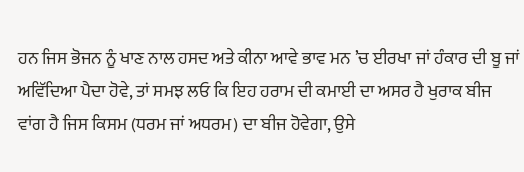ਹਨ ਜਿਸ ਭੋਜਨ ਨੂੰ ਖਾਣ ਨਾਲ ਹਸਦ ਅਤੇ ਕੀਨਾ ਆਵੇ ਭਾਵ ਮਨ ’ਚ ਈਰਖਾ ਜਾਂ ਹੰਕਾਰ ਦੀ ਬੂ ਜਾਂ ਅਵਿੱਦਿਆ ਪੈਦਾ ਹੋਵੇ, ਤਾਂ ਸਮਝ ਲਓ ਕਿ ਇਹ ਹਰਾਮ ਦੀ ਕਮਾਈ ਦਾ ਅਸਰ ਹੈ ਖੁਰਾਕ ਬੀਜ ਵਾਂਗ ਹੈ ਜਿਸ ਕਿਸਮ (ਧਰਮ ਜਾਂ ਅਧਰਮ) ਦਾ ਬੀਜ ਹੋਵੇਗਾ, ਉਸੇ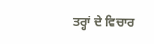ਤਰ੍ਹਾਂ ਦੇ ਵਿਚਾਰ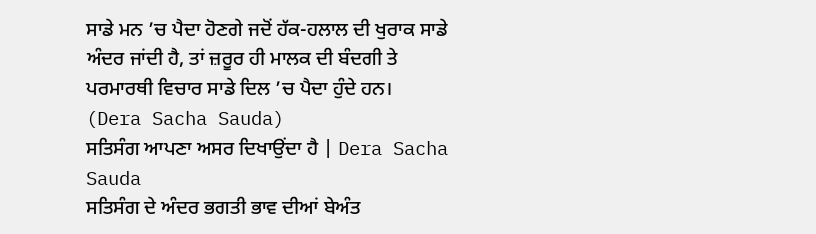ਸਾਡੇ ਮਨ ’ਚ ਪੈਦਾ ਹੋਣਗੇ ਜਦੋਂ ਹੱਕ-ਹਲਾਲ ਦੀ ਖੁਰਾਕ ਸਾਡੇ ਅੰਦਰ ਜਾਂਦੀ ਹੈ, ਤਾਂ ਜ਼ਰੂਰ ਹੀ ਮਾਲਕ ਦੀ ਬੰਦਗੀ ਤੇ ਪਰਮਾਰਥੀ ਵਿਚਾਰ ਸਾਡੇ ਦਿਲ ’ਚ ਪੈਦਾ ਹੁੰਦੇ ਹਨ। (Dera Sacha Sauda)
ਸਤਿਸੰਗ ਆਪਣਾ ਅਸਰ ਦਿਖਾਉਂਦਾ ਹੈ | Dera Sacha Sauda
ਸਤਿਸੰਗ ਦੇ ਅੰਦਰ ਭਗਤੀ ਭਾਵ ਦੀਆਂ ਬੇਅੰਤ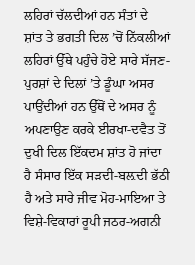ਲਹਿਰਾਂ ਚੱਲਦੀਆਂ ਹਨ ਸੰਤਾਂ ਦੇ ਸ਼ਾਂਤ ਤੇ ਭਗਤੀ ਦਿਲ ’ਚੋਂ ਨਿੱਕਲੀਆਂ ਲਹਿਰਾਂ ਉੱਥੇ ਪਹੁੰਚੇ ਹੋਏ ਸਾਰੇ ਸੱਜਣ-ਪੁਰਸ਼ਾਂ ਦੇ ਦਿਲਾਂ ’ਤੇ ਡੂੰਘਾ ਅਸਰ ਪਾਉਂਦੀਆਂ ਹਨ ਉੱਥੋਂ ਦੇ ਅਸਰ ਨੂੰ ਅਪਣਾਉਣ ਕਰਕੇ ਈਰਖਾ-ਦਵੈਤ ਤੋਂ ਦੁਖੀ ਦਿਲ ਇੱਕਦਮ ਸ਼ਾਂਤ ਹੋ ਜਾਂਦਾ ਹੈ ਸੰਸਾਰ ਇੱਕ ਸੜਦੀ-ਬਲ਼ਦੀ ਭੱਠੀ ਹੈ ਅਤੇ ਸਾਰੇ ਜੀਵ ਮੋਹ-ਮਾਇਆ ਤੇ ਵਿਸ਼ੇ-ਵਿਕਾਰਾਂ ਰੂਪੀ ਜਠਰ-ਅਗਨੀ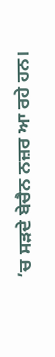’ਚ ਸੜਦੇ ਬੇਚੈਨ ਨਜ਼ਰ ਆ ਰਹੇ ਹਨ।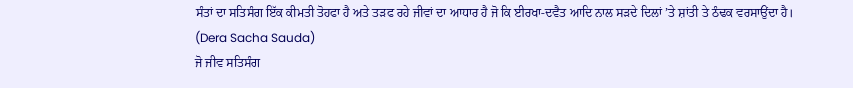ਸੰਤਾਂ ਦਾ ਸਤਿਸੰਗ ਇੱਕ ਕੀਮਤੀ ਤੋਹਫਾ ਹੈ ਅਤੇ ਤੜਫ ਰਹੇ ਜੀਵਾਂ ਦਾ ਆਧਾਰ ਹੈ ਜੋ ਕਿ ਈਰਖਾ-ਦਵੈਤ ਆਦਿ ਨਾਲ ਸੜਦੇ ਦਿਲਾਂ ’ਤੇ ਸ਼ਾਂਤੀ ਤੇ ਠੰਢਕ ਵਰਸਾਉਂਦਾ ਹੈ। (Dera Sacha Sauda)
ਜੋ ਜੀਵ ਸਤਿਸੰਗ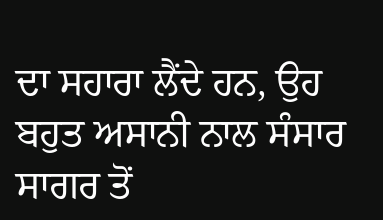ਦਾ ਸਹਾਰਾ ਲੈਂਦੇ ਹਨ, ਉਹ ਬਹੁਤ ਅਸਾਨੀ ਨਾਲ ਸੰਸਾਰ ਸਾਗਰ ਤੋਂ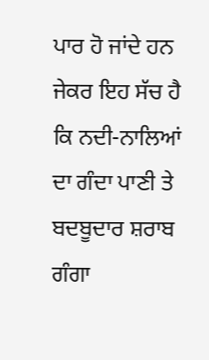ਪਾਰ ਹੋ ਜਾਂਦੇ ਹਨ ਜੇਕਰ ਇਹ ਸੱਚ ਹੈ ਕਿ ਨਦੀ-ਨਾਲਿਆਂ ਦਾ ਗੰਦਾ ਪਾਣੀ ਤੇ ਬਦਬੂਦਾਰ ਸ਼ਰਾਬ ਗੰਗਾ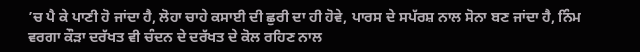’ਚ ਪੈ ਕੇ ਪਾਣੀ ਹੋ ਜਾਂਦਾ ਹੈ, ਲੋਹਾ ਚਾਹੇ ਕਸਾਈ ਦੀ ਛੁਰੀ ਦਾ ਹੀ ਹੋਵੇ, ਪਾਰਸ ਦੇ ਸਪੱਰਸ਼ ਨਾਲ ਸੋਨਾ ਬਣ ਜਾਂਦਾ ਹੈ, ਨਿੰਮ ਵਰਗਾ ਕੌੜਾ ਦਰੱਖਤ ਵੀ ਚੰਦਨ ਦੇ ਦਰੱਖਤ ਦੇ ਕੋਲ ਰਹਿਣ ਨਾਲ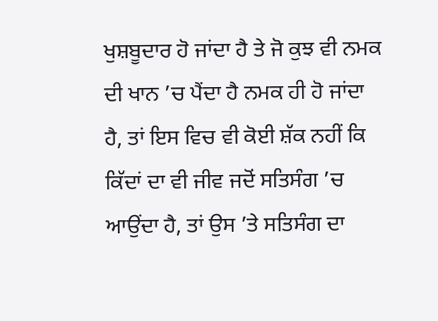ਖੁਸ਼ਬੂਦਾਰ ਹੋ ਜਾਂਦਾ ਹੈ ਤੇ ਜੋ ਕੁਝ ਵੀ ਨਮਕ ਦੀ ਖਾਨ ’ਚ ਪੈਂਦਾ ਹੈ ਨਮਕ ਹੀ ਹੋ ਜਾਂਦਾ ਹੈ, ਤਾਂ ਇਸ ਵਿਚ ਵੀ ਕੋਈ ਸ਼ੱਕ ਨਹੀਂ ਕਿ ਕਿੱਦਾਂ ਦਾ ਵੀ ਜੀਵ ਜਦੋਂ ਸਤਿਸੰਗ ’ਚ ਆਉਂਦਾ ਹੈ, ਤਾਂ ਉਸ ’ਤੇ ਸਤਿਸੰਗ ਦਾ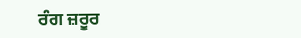ਰੰਗ ਜ਼ਰੂਰ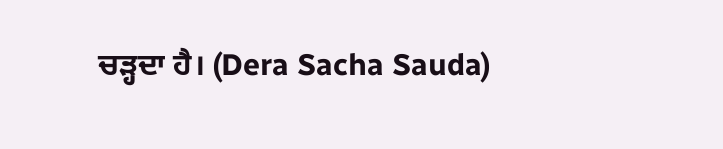ਚੜ੍ਹਦਾ ਹੈ। (Dera Sacha Sauda)